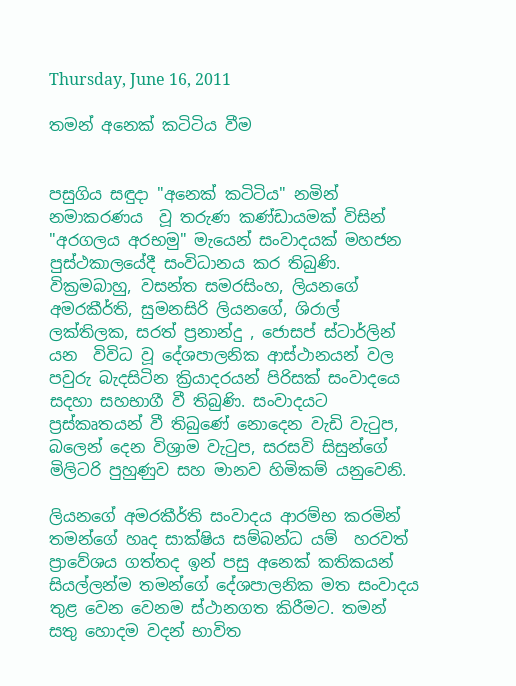Thursday, June 16, 2011

තමන් අනෙක් කටිටිය වීම


පසුගිය සඳුදා "අනෙක් කටිටිය" නමින් නමාකරණය  වූ තරුණ කණ්ඩායමක් විසින් "අරගලය අරභමු" මැයෙන් සංවාදයක් මහජන පුස්ථකාලයේදී සංවිධානය කර තිබුණි. වික්‍රමබාහු, වසන්ත සමරසිංහ, ලියනගේ අමරකීර්ති, සුමනසිරි ලියනගේ, ශිරාල් ලක්තිලක, සරත් ප්‍රනාන්දු , ජොසප් ස්ටාර්ලින් යන  විවිධ වූ දේශපාලනික ආස්ථානයන් වල පවුරු බැදසිටින ක්‍රියාදරයන් පිරිසක් සංවාදයෙ සදහා සහභාගී වී තිබුණි. සංවාදයට ප්‍රස්කෘතයන් වී තිබුණේ නොදෙන වැඩි වැටුප, බලෙන් දෙන විශ්‍රාම වැටුප, සරසවි සිසුන්ගේ මිලිටරි පුහුණුව සහ මානව හිමිකම් යනුවෙනි.

ලියනගේ අමරකීර්ති සංවාදය ආරම්භ කරමින් තමන්ගේ හෘද සාක්ෂිය සම්බන්ධ යම්  හරවත්  ප්‍රාවේශය ගත්තද ඉන් පසු අනෙක් කතිකයන් සියල්ලන්ම තමන්ගේ දේශපාලනික මත සංවාදය තුළ වෙන වෙනම ස්ථානගත කිරීමට. තමන් සතු හොදම වදන් භාවිත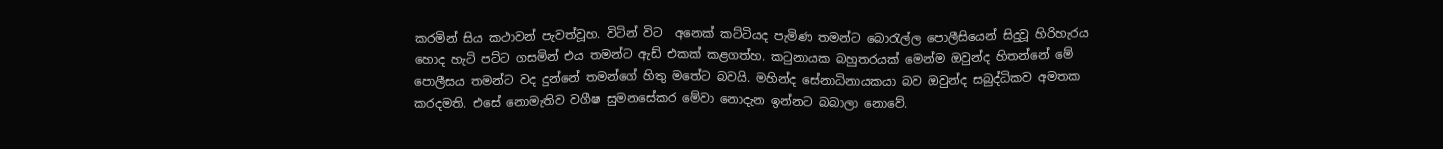කරමින් සිය කථාවන් පැවත්වූහ. විටින් විට  අනෙක් කට්ටියද පැමිණ තමන්ට බොරැල්ල පොලීසියෙන් සිදුවූ හිරිහැරය හොද හැටි පට්ට ගසමින් එය තමන්ට ඇඩ් එකක් කළගත්හ. කටුනායක බහුතරයක් මෙන්ම ඔවුන්ද හිතන්නේ මේ පොලීසය තමන්ට වද දුන්නේ තමන්ගේ හිතු මතේට බවයි. මහින්ද සේනාධිනායකයා බව ඔවුන්ද සබුද්ධිකව අමතක කරදමති. එසේ නොමැතිව වගීෂ සුමනසේකර මේවා නොදැන ඉන්නට බබාලා නොවේ.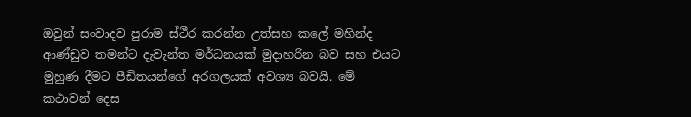ඔවුන් සංවාදව පුරාම ස්ථීර කරන්න උත්සහ කලේ මහින්ද ආණ්ඩුව තමන්ට දැවැන්ත මර්ධනයක් මුදාහරින බව සහ එයට මුහුණ දීමට පීඩිතයන්ගේ අරගලයක් අවශ්‍ය බවයි. මේ කථාවන් දෙස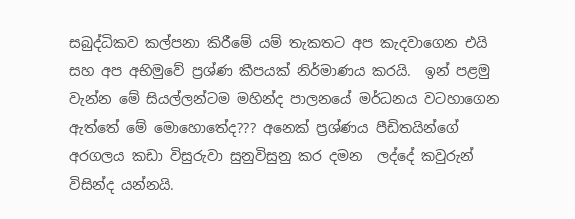සබුද්ධිකව කල්පනා කිරීමේ යම් තැකතට අප කැදවාගෙන එයි සහ අප අභිමුවේ ප්‍රශ්ණ කීපයක් නිර්මාණය කරයි.  ඉන් පළමු වැන්න මේ සියල්ලන්ටම මහින්ද පාලනයේ මර්ධනය වටහාගෙන ඇත්තේ මේ මොහොතේද??? අනෙක් ප්‍රශ්ණය පීඩිතයින්ගේ අරගලය කඩා විසුරුවා සුනුවිසුනු කර දමන  ලද්දේ කවුරුන් විසින්ද යන්නයි.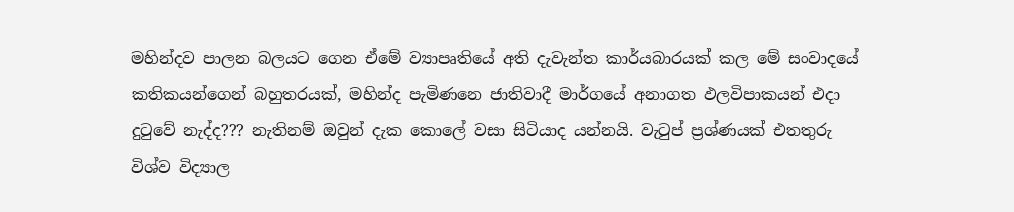මහින්දව පාලන බලයට ගෙන ඒමේ ව්‍යාපෘතියේ අති දැවැන්ත කාර්යබාරයක් කල මේ සංවාදයේ කතිකයන්ගෙන් බහුතරයක්, මහින්ද පැමිණනෙ ජාතිවාදී මාර්ගයේ අනාගත ඵලවිපාකයන් එදා දුටුවේ නැද්ද??? නැතිනම් ඔවුන් දැක කොලේ වසා සිටියාද යන්නයි. වැටුප් ප්‍රශ්ණයක් එතතුරු විශ්ව විද්‍යාල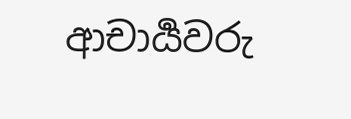ආචාර්‍යවරු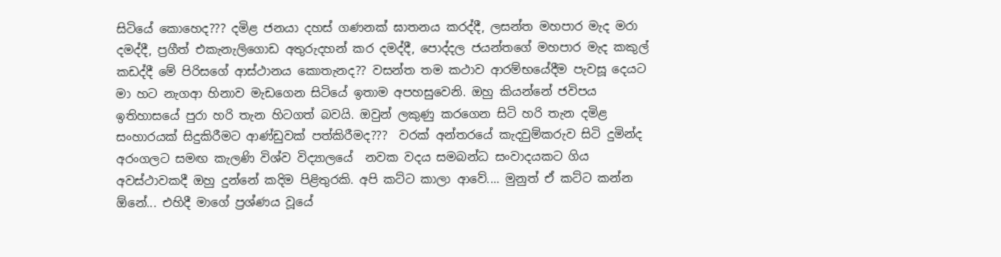සිටියේ කොහෙද??? දමිළ ජනයා දහස් ගණනක් ඝාතනය කරද්දී, ලසන්ත මහපාර මැද මරා දමද්දී, ප්‍රගීත් එකැනැලිගොඩ අතුරුදහන් කර දමද්දී, පොද්දල ජයන්තගේ මහපාර මැද කකුල් කඩද්දී මේ පිරිසගේ ආස්ථානය කොතැනද?? වසන්ත තම කථාව ආරම්භයේදීම පැවසූ දෙයට මා හට නැගආ හිනාව මැඩගෙන සිටියේ ඉතාම අපහසුවෙනි. ඔහු කියන්නේ ජවිපය ඉතිහාසයේ පුරා හරි තැන හිටගත් බවයි. ඔවුන් ලකුණු කරගෙන සිටි හරි තැන දමිළ සංහාරයක් සිදුකිරීමට ආණ්ඩුවක් පත්කිරීමද???  වරක් අන්තරයේ කැදවුම්කරුව සිටි දුමින්ද අරංගලට සමඟ කැලණි විශ්ව විද්‍යාලයේ  නවක වදය සමබන්ධ සංවාදයකට ගිය අවස්ථාවකදී ඔහු දුන්නේ කදිම පිළිතුරකි. අපි කට්ට කාලා ආවේ.... මුනුත් ඒ කට්ට කන්න ඕනේ... එහිදී මාගේ ප්‍රශ්ණය වූයේ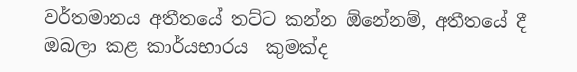වර්තමානය අතීතයේ තට්ට කන්න ඕනේනම්, අතීතයේ දී ඔබලා කළ කාර්යභාරය  කුමක්ද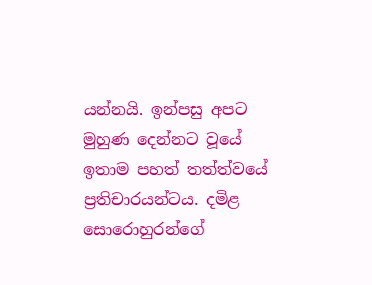යන්නයි. ඉන්පසු අපට මුහුණ දෙන්නට වූයේ ඉතාම පහත් තත්ත්වයේ ප්‍රතිචාරයන්ටය. දමිළ සොරොහුරන්ගේ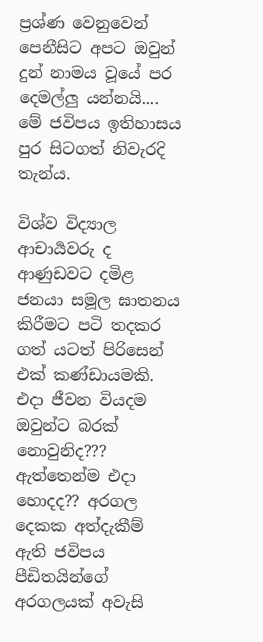ප්‍රශ්ණ වෙනුවෙන් පෙනීසිට අපට ඔවුන් දුන් නාමය වූයේ පර දෙමල්ලු යන්නයි.... මේ ජවිපය ඉතිහාසය පුර සිටගත් නිවැරදි තැන්ය.

විශ්ව විද්‍යාල ආචාර්‍යවරු ද ආණුඩවට දමිළ ජනයා සමූල ඝාතනය කිරීමට පටි තදකර ගත් යටත් පිරිසෙන් එක් කණ්ඩායමකි. එදා ජීවන වියදම ඔවුන්ට බරක් නොවුනිද??? ඇත්තෙන්ම එදා හොදද?? අරගල දෙකක අත්දැකීම් ඇති ජවිපය පීඩිතයින්ගේ අරගලයක් අවැසි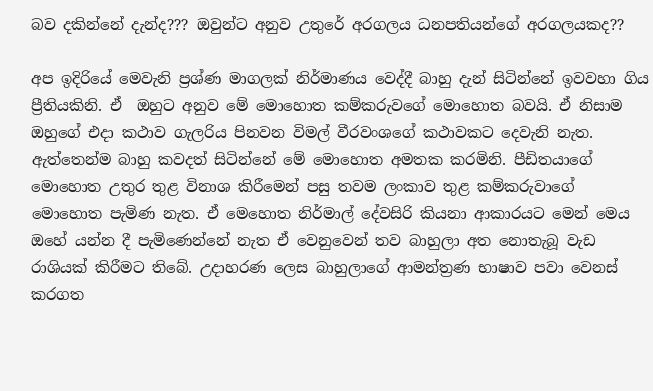බව දකින්නේ දැන්ද??? ඔවුන්ට අනුව උතුරේ අරගලය ධනපතියන්ගේ අරගලයකද??

අප ඉදිරියේ මෙවැනි ප්‍රශ්ණ මාගලක් නිර්මාණය වෙද්දී බාහු දැන් සිටින්නේ ඉවවහා ගිය ප්‍රීතියකිනි. ඒ  ඔහුට අනුව මේ මොහොත කම්කරුවගේ මොහොත බවයි. ඒ නිසාම ඔහුගේ එදා කථාව ගැලරිය පිනවන විමල් වීරවංශගේ කථාවකට දෙවැනි නැත. ඇත්තෙන්ම බාහු කවදත් සිටින්නේ මේ මොහොත අමතක කරමිනි. පීඩිතයාගේ මොහොත උතුර තුළ විනාශ කිරීමෙන් පසු තවම ලංකාව තුළ කම්කරුවාගේ මොහොත පැමිණ නැත. ඒ මෙහොත නිර්මාල් දේවසිරි කියනා ආකාරයට මෙන් මෙය ඔහේ යන්න දී පැමිණෙන්නේ නැත ඒ වෙනුවෙන් තව බාහුලා අත නොතැබූ වැඩ රාශියක් කිරීමට තිබේ. උදාහරණ ලෙස බාහුලාගේ ආමන්ත්‍රණ භාෂාව පවා වෙනස් කරගත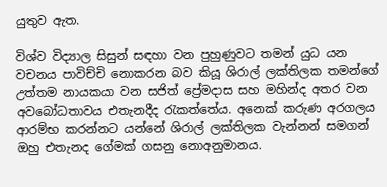යුතුව ඇත.

විශ්ව විද්‍යාල සිසුන් සඳහා වන පුහුණුවට තමන් යුධ යන වචනය පාවිච්චි නොකරන බව කියූ ශිරාල් ලක්තිලක තමන්ගේ උත්තම නායකයා වන සජිත් ප්‍රේමදාස සහ මහින්ද අතර වන අවබෝධතාවය එතැනදීද රැකත්තේය. අනෙක් කරුණ අරගලය ආරම්භ කරන්නට යන්නේ ශිරාල් ලක්තිලක වැන්නන් සමගන් ඔහු එතැනද ගේමක් ගසනු නොඅනුමානය.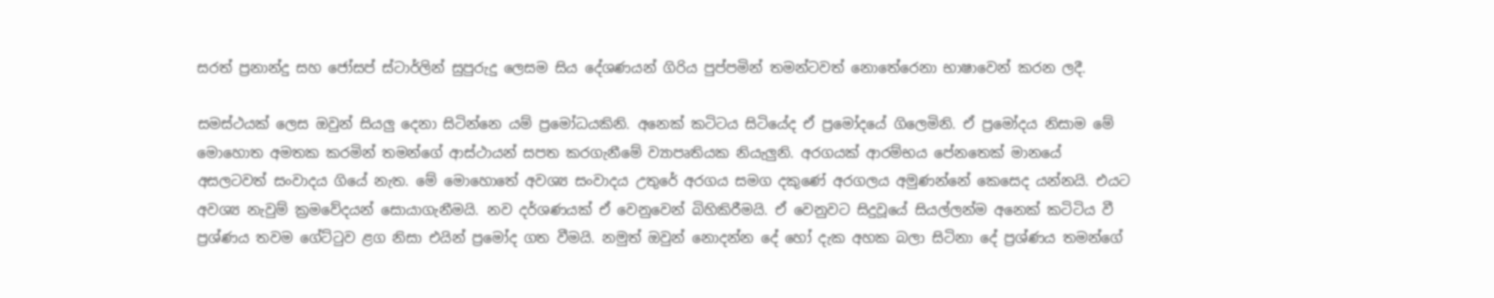සරත් ප්‍රනාන්දු සහ ජෝසප් ස්ටාර්ලින් සුපුරුදු ලෙසම සිය දේශණයන් ගිරිය පුප්පමින් තමන්ටවත් නොතේරෙනා භාෂාවෙන් කරන ලදී.

සමස්ථයක් ලෙස ඔවුන් සියලු දෙනා සිටින්නෙ යම් ප්‍රමෝධයකිනි. අනෙක් කටිටය සිටියේද ඒ ප්‍රමෝදයේ ගිලෙමිනි. ඒ ප්‍රමෝදය නිසාම මේ මොහොත අමතක කරමින් තමන්ගේ ආස්ථායන් සපත කරගැනීමේ ව්‍යාපෘතියක නියැලුනි. අරගයක් ආරම්භය පේනතෙක් මානයේ අසලටවත් සංවාදය ගියේ නැත. මේ මොහොතේ අවශ්‍ය සංවාදය උතුරේ අරගය සමග දකුණේ අරගලය අමුණන්නේ කෙසෙද යන්නයි. එයට අවශ්‍ය නැවුම් ක්‍රමවේදයන් සොයාගැනීමයි. නව දර්ශණයක් ඒ වෙනුවෙන් බිහිකිරීමයි. ඒ වෙනුවට සිදුවූයේ සියල්ලන්ම අනෙක් කටිටිය වී ප්‍රශ්ණය තවම ගේට්ටුව ළග නිසා එයින් ප්‍රමෝද ගත වීමයි. නමුත් ඔවුන් නොදන්න දේ හෝ දැක අහක බලා සිටිනා දේ ප්‍රශ්ණය තමන්ගේ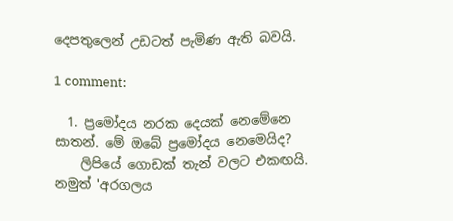දෙපතුලෙන් උඩටත් පැමිණ ඇති බවයි.

1 comment:

  1. ප්‍රමෝදය නරක දෙයක් නෙමේනෙ සාතන්. මේ ඔබේ ප්‍රමෝදය නෙමෙයිද?
    ලිපියේ ගොඩක් තැන් වලට එකඟයි. නමුත් 'අරගලය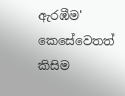ඇරඹීම' කෙසේවෙතත් කිසිම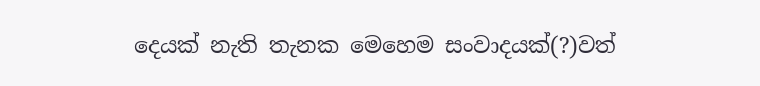දෙයක් නැති තැනක මෙහෙම සංවාදයක්(?)වත්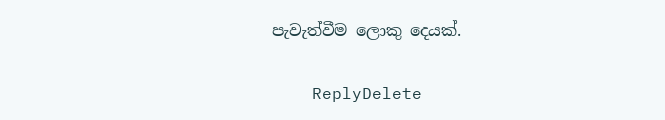පැවැත්වීම ලොකු දෙයක්.

    ReplyDelete